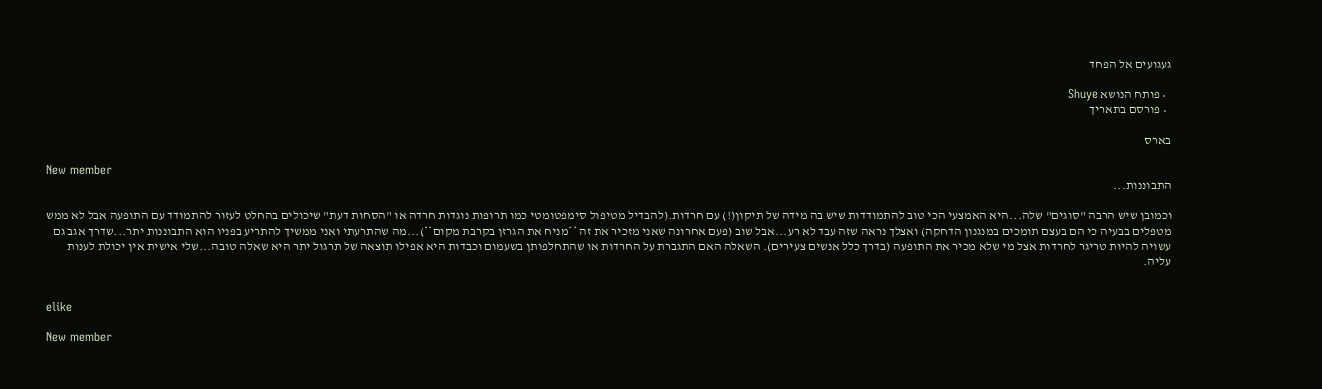געגועים אל הפחד

  • פותח הנושא Shuye
  • פורסם בתאריך

בארס

New member
התבוננות...

וכמובן שיש הרבה "סוגים" שלה...היא האמצעי הכי טוב להתמודדות שיש בה מידה של תיקון(!) עם חרדות.(להבדיל מטיפול סימפטומטי כמו תרופות נוגדות חרדה או "הסחות דעת" שיכולים בהחלט לעזור להתמודד עם התופעה אבל לא ממש מטפלים בבעיה כי הם בעצם תומכים במנגנון הדחקה) ואצלך נראה שזה עבד לא רע...אבל שוב (פעם אחרונה שאני מזכיר את זה **מניח את הגרזן בקרבת מקום**)...מה שהתרעתי ואני ממשיך להתריע בפניו הוא התבוננות יתר...שדרך אגב גם עשויה להיות טריגר לחרדות אצל מי שלא מכיר את התופעה (בדרך כלל אנשים צעירים). השאלה האם התגברת על החרדות או שהתחלפותן בשעמום וכבדות היא אפילו תוצאה של תרגול יתר היא שאלה טובה...שלי אישית אין יכולת לענות עליה.


elike

New member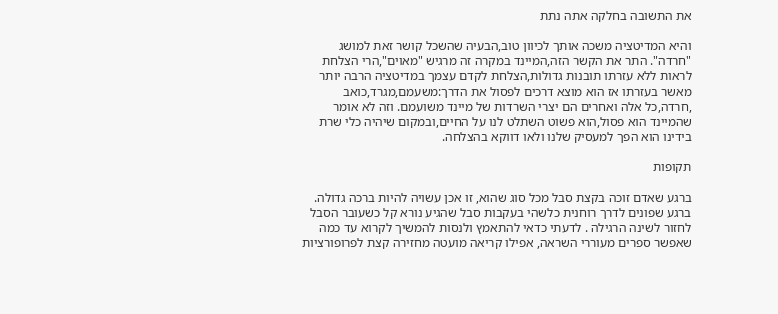את התשובה בחלקה אתה נתת

והיא המדיטציה משכה אותך לכיוון טוב,הבעיה שהשכל קושר זאת למושג "חרדה". התר את הקשר הזה,המיינד במקרה זה מרגיש "מאוים",הרי הצלחת לראות ללא עזרתו תובנות גדולות,הצלחת לקדם עצמך במדיטציה הרבה יותר מאשר בעזרתו אז הוא מוצא דרכים לפסול את הדרך:משעמם,מגרד,כואב ,חרדה,כל אלה ואחרים הם יצרי השרדות של מיינד משועמם. וזה לא אומר שהמיינד הוא פסול,הוא פשוט השתלט לנו על החיים,ובמקום שיהיה כלי שרת בידינו הוא הפך למעסיק שלנו ולאו דווקא בהצלחה.

תקופות

ברגע שאדם זוכה בקצת סבל מכל סוג שהוא, זו אכן עשויה להיות ברכה גדולה. ברגע שפונים לדרך רוחנית כלשהי בעקבות סבל שהגיע נורא קל כשעובר הסבל לחזור לשינה הרגילה . לדעתי כדאי להתאמץ ולנסות להמשיך לקרוא עד כמה שאפשר ספרים מעוררי השראה, אפילו קריאה מועטה מחזירה קצת לפרופורציות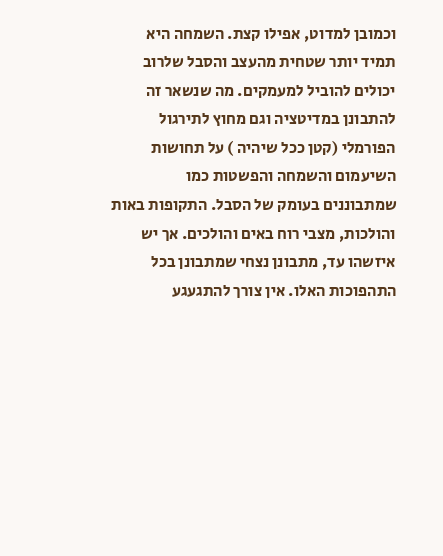וכמובן למדוט, אפילו קצת. השמחה היא תמיד יותר שטחית מהעצב והסבל שלרוב יכולים להוביל למעמקים. מה שנשאר זה להתבונן במדיטציה וגם מחוץ לתירגול הפורמלי (קטן ככל שיהיה ) על תחושות השיעמום והשמחה והפשטות כמו שמתבוננים בעומק של הסבל. התקופות באות והולכות, מצבי רוח באים והולכים. אך יש איזשהו עד, מתבונן נצחי שמתבונן בכל התהפוכות האלו. אין צורך להתגעגע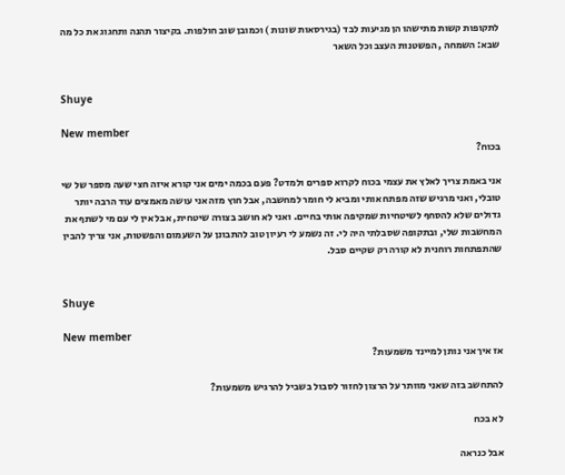לתקופות קשות מתישהו הן מגיעות לבד (בגירסאות שונות ) וכמובן שוב חולפות. בקיצור תהנה ותחגוג את כל מה שבא: השמחה , הפשטנות העצב וכל השאר


Shuye

New member
בכוח?

אני באמת צריך לאלץ את עצמי בכוח לקרוא ספרים ולמדט? פעם בכמה ימים אני קורא איזה חצי שעה מספר של שי טובלי, ואני מרגיש שזה מפתח אותי ומביא לי חומר למחשבה, אבל חוץ מזה אני עושה מאמצים עוד הרבה יותר גדולים שלא להסחף לשיטחיות שמקיפה אותי בחיים. ואני לא חושב בצורה שיטחית, אבל אין לי עם מי לשתף את המחשבות שלי, ובתקופה שסבלתי היה לי. זה נשמע לי רעיון טוב להתבונן על השעמום והפשטות, אני צריך להבין שהתפתחות רוחנית לא קורה רק שקיים סבל.


Shuye

New member
אז איך אני נותן למיינד משמעות?

להתחשב בזה שאני מוותר על הרצון לחזור לסבול בשביל להרגיש משמעות?

לא בכח

אבל כנראה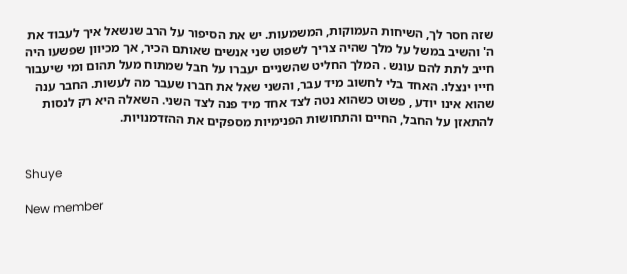שזה חסר לך, השיחות העמוקות, המשמעות. יש את הסיפור על הרב שנשאל איך לעבוד את ה' והשיב במשל על מלך שהיה צריך לשפוט שני אנשים שאותם הכיר, אך מכיוון שפשעו היה חייב לתת להם עונש . המלך החליט שהשניים יעברו על חבל שמתוח מעל תהום ומי שיעבור חייו ינצלו. האחד בלי לחשוב מיד עבר, והשני שאל את חברו שעבר מה לעשות. החבר ענה שהוא אינו יודע , פשוט כשהוא נטה לצד אחד מיד פנה לצד השני. השאלה היא רק לנסות להתאזן על החבל, החיים והתחושות הפנימיות מספקים את ההזדמנויות.


Shuye

New member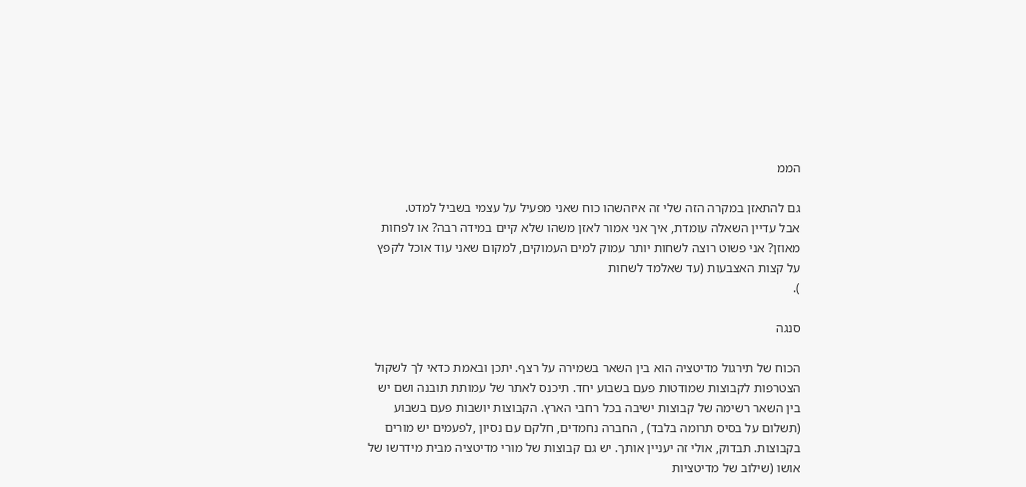הממ

גם להתאזן במקרה הזה שלי זה איזהשהו כוח שאני מפעיל על עצמי בשביל למדט.
אבל עדיין השאלה עומדת, איך אני אמור לאזן משהו שלא קיים במידה רבה? או לפחות מאוזן? אני פשוט רוצה לשחות יותר עמוק למים העמוקים, למקום שאני עוד אוכל לקפץ על קצות האצבעות (עד שאלמד לשחות
).

סנגה

הכוח של תירגול מדיטציה הוא בין השאר בשמירה על רצף. יתכן ובאמת כדאי לך לשקול הצטרפות לקבוצות שמודטות פעם בשבוע יחד. תיכנס לאתר של עמותת תובנה ושם יש בין השאר רשימה של קבוצות ישיבה בכל רחבי הארץ. הקבוצות יושבות פעם בשבוע (תשלום על בסיס תרומה בלבד) , החברה נחמדים, חלקם עם נסיון ,לפעמים יש מורים בקבוצות. תבדוק, אולי זה יעניין אותך. יש גם קבוצות של מורי מדיטציה מבית מידרשו של אושו (שילוב של מדיטציות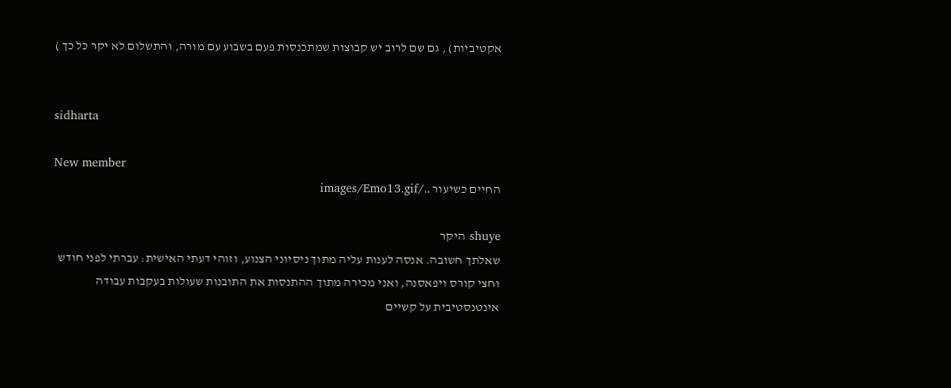אקטיביות) , גם שם לרוב יש קבוצות שמתכנסות פעם בשבוע עם מורה, והתשלום לא יקר כל כך )


sidharta

New member
החיים כשיעור ../images/Emo13.gif

shuye היקר
שאלתך חשובה. אנסה לענות עליה מתוך ניסיוני הצנוע, וזוהי דעתי האישית: עברתי לפני חודש וחצי קורס ויפאסנה, ואני מכירה מתוך ההתנסות את התובנות שעולות בעקבות עבודה אינטנסטיבית על קשיים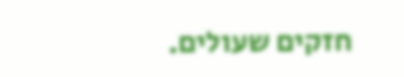חזקים שעולים.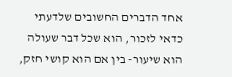אחד הדברים החשובים שלדעתי כדאי לזכור, הוא שכל דבר שעולה הוא שיעור- בין אם הוא קושי חזק,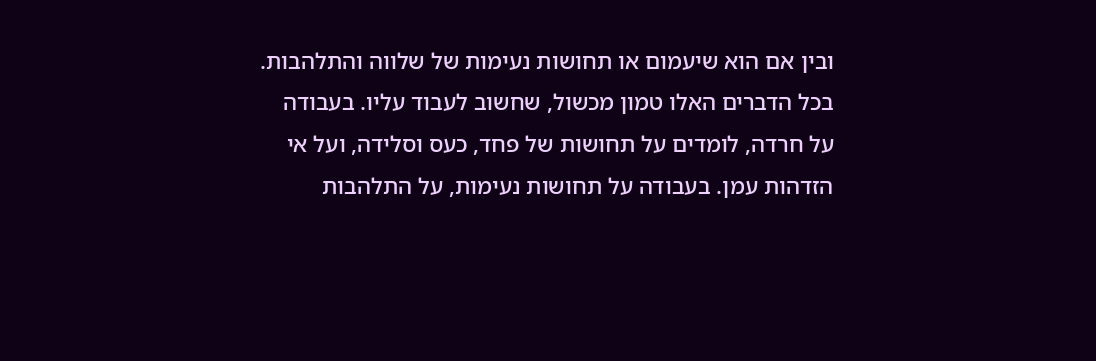ובין אם הוא שיעמום או תחושות נעימות של שלווה והתלהבות. בכל הדברים האלו טמון מכשול, שחשוב לעבוד עליו. בעבודה על חרדה, לומדים על תחושות של פחד, כעס וסלידה, ועל אי הזדהות עמן. בעבודה על תחושות נעימות, על התלהבות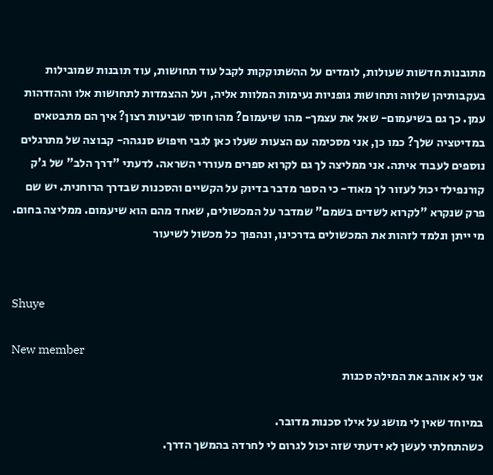מתובנות חדשות שעולות, לומדים על ההשתוקקות לקבל עוד תחושות, עוד תובנות שמובילות בעקבותיהן שלווה ותחושות גופניות נעימות המלוות אליה, ועל ההצמדות לתחושות אלו וההזדהות עמן. כך גם בשיעמום- שאל את עצמך- מהו שיעמום? מהו חוסר שביעות רצון? איך הם מתבטאים במדיטציה שלך? כמו כן, אני מסכימה עם הצעות שעלו כאן לגבי חיפוש סנגהה- קבוצה של מתרגלים נוספים לעבוד איתה. אני ממליצה לך גם לקרוא ספרים מעוררי השראה. לדעתי "דרך הלב" של ג'ק קורנפילד יכול לעזור לך מאוד- כי הספר מדבר בדיוק על הקשיים והסכנות שבדרך הרוחנית. יש שם פרק שנקרא "לקרוא לשדים בשמם" שמדבר על המכשולים, שאחד מהם הוא שיעמום. ממליצה בחום. מי ייתן ונלמד לזהות את המכשולים בדרכינו, ונהפוך כל מכשול לשיעור


Shuye

New member
אני לא אוהב את המילה סכנות

במיוחד שאין לי מושג על אילו סכנות מדובר.
כשהתחלתי לעשן לא ידעתי שזה יכול לגרום לי לחרדה בהמשך הדרך.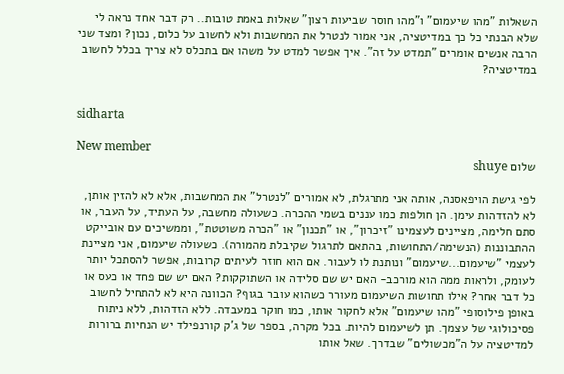השאלות "מהו שיעמום" ו"מהו חוסר שביעות רצון" שאלות באמת טובות.. רק דבר אחד נראה לי שלא הבנתי כל כך במדיטציה, אני אמור לנטרל את המחשבות ולא לחשוב על כלום, נכון? ומצד שני הרבה אנשים אומרים "תמדט על זה". איך אפשר למדט על משהו אם בתכלס לא צריך בכלל לחשוב במדיטציה?


sidharta

New member
שלום shuye

לפי גישת הויפאסנה, אותה אני מתרגלת, לא אמורים "לנטרל" את המחשבות, אלא לא להזין אותן, לא להזדהות עימן. הן חולפות כמו עננים בשמי ההכרה. כשעולה מחשבה, על העתיד, על העבר, או סתם חלימה, מציינים לעצמינו "זיכרון", או "תכנון" או "הכרה משוטטת", וממשיכים עם אובייקט ההתבוננות (הנשימה/התחושות, בהתאם לתרגול שקיבלת מהמורה). כשעולה שיעמום, אני מציינת לעצמי "שיעמום...שיעמום" ונותנת לו לעבור. אם הוא חוזר לעיתים קרובות, אפשר להסתכל יותר לעומק, ולראות ממה הוא מורכב- האם יש שם סלידה או השתוקקות? האם יש שם פחד או כעס או כל דבר אחר? אילו תחושות השיעמום מעורר כשהוא עובר בגוף? הכוונה היא לא להתחיל לחשוב באופן פילוסופי "מהו שיעמום" אלא לחקור אותו, כמו חוקר במעבדה. ללא הזדהות, ללא ניתוח פסיכולוגי של עצמך. תן לשיעמום להיות. בכל מקרה, בספר של ג'ק קורנפילד יש הנחיות ברורות למדיטציה על ה"מכשולים" שבדרך. שאל אותו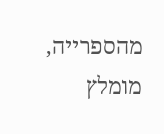מהספרייה, מומלץ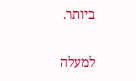ביותר.

למעלה